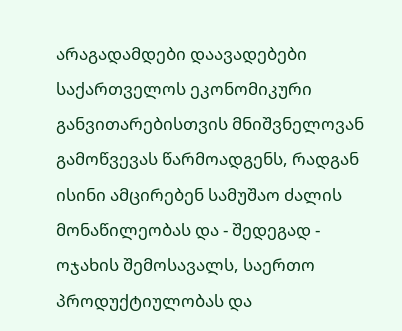არაგადამდები დაავადებები საქართველოს ეკონომიკური განვითარებისთვის მნიშვნელოვან გამოწვევას წარმოადგენს, რადგან ისინი ამცირებენ სამუშაო ძალის მონაწილეობას და - შედეგად - ოჯახის შემოსავალს, საერთო პროდუქტიულობას და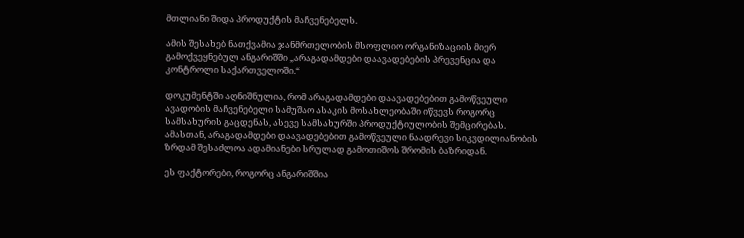მთლიანი შიდა პროდუქტის მაჩვენებელს.

ამის შესახებ ნათქვამია ჯანმრთელობის მსოფლიო ორგანიზაციის მიერ გამოქვეყნებულ ანგარიშში „არაგადამდები დაავადებების პრევენცია და კონტროლი საქართველოში.“

დოკუმენტში აღნიშნულია, რომ არაგადამდები დაავადებებით გამოწვეული ავადობის მაჩვენებელი სამუშაო ასაკის მოსახლეობაში იწვევს როგორც სამსახურის გაცდენას, ასევე სამსახურში პროდუქტიულობის შემცირებას.
ამასთან, არაგადამდები დაავადებებით გამოწვეული ნაადრევი სიკვდილიანობის ზრდამ შესაძლოა ადამიანები სრულად გამოთიშოს შრომის ბაზრიდან.

ეს ფაქტორები, როგორც ანგარიშშია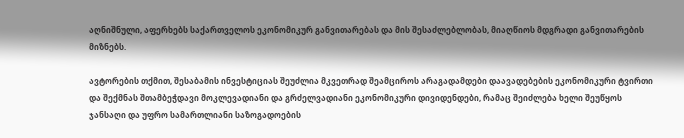აღნიშნული, აფერხებს საქართველოს ეკონომიკურ განვითარებას და მის შესაძლებლობას, მიაღწიოს მდგრადი განვითარების მიზნებს.

ავტორების თქმით, შესაბამის ინვესტიციას შეუძლია მკვეთრად შეამციროს არაგადამდები დაავადებების ეკონომიკური ტვირთი და შექმნას შთამბეჭდავი მოკლევადიანი და გრძელვადიანი ეკონომიკური დივიდენდები, რამაც შეიძლება ხელი შეუწყოს ჯანსაღი და უფრო სამართლიანი საზოგადოების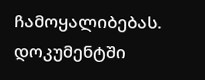ჩამოყალიბებას.
დოკუმენტში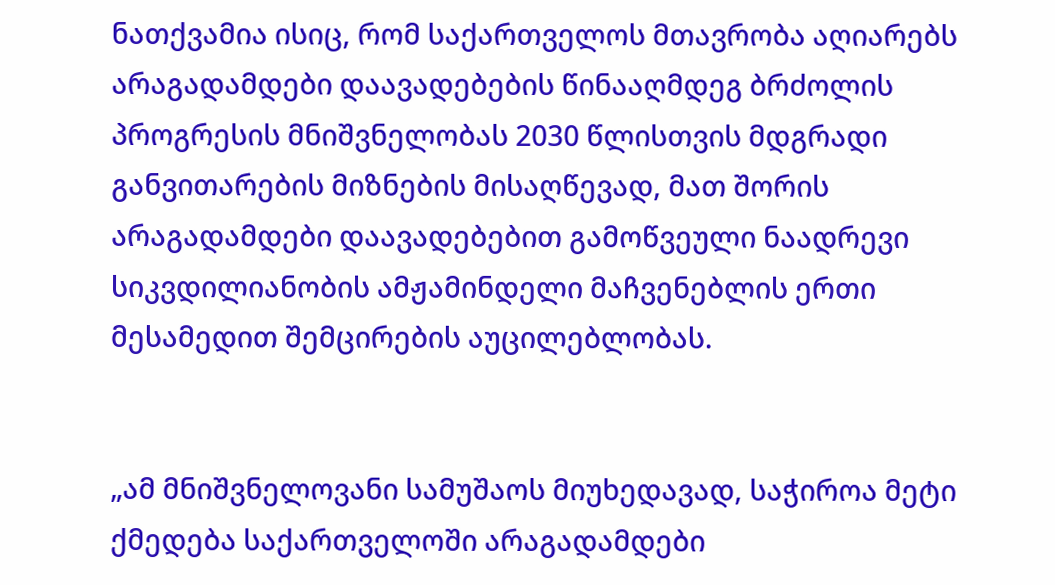ნათქვამია ისიც, რომ საქართველოს მთავრობა აღიარებს არაგადამდები დაავადებების წინააღმდეგ ბრძოლის პროგრესის მნიშვნელობას 2030 წლისთვის მდგრადი განვითარების მიზნების მისაღწევად, მათ შორის არაგადამდები დაავადებებით გამოწვეული ნაადრევი სიკვდილიანობის ამჟამინდელი მაჩვენებლის ერთი მესამედით შემცირების აუცილებლობას.


„ამ მნიშვნელოვანი სამუშაოს მიუხედავად, საჭიროა მეტი ქმედება საქართველოში არაგადამდები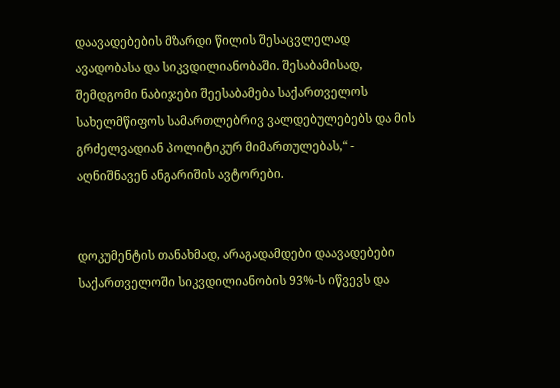დაავადებების მზარდი წილის შესაცვლელად ავადობასა და სიკვდილიანობაში. შესაბამისად, შემდგომი ნაბიჯები შეესაბამება საქართველოს სახელმწიფოს სამართლებრივ ვალდებულებებს და მის გრძელვადიან პოლიტიკურ მიმართულებას,“ - აღნიშნავენ ანგარიშის ავტორები.


დოკუმენტის თანახმად, არაგადამდები დაავადებები საქართველოში სიკვდილიანობის 93%-ს იწვევს და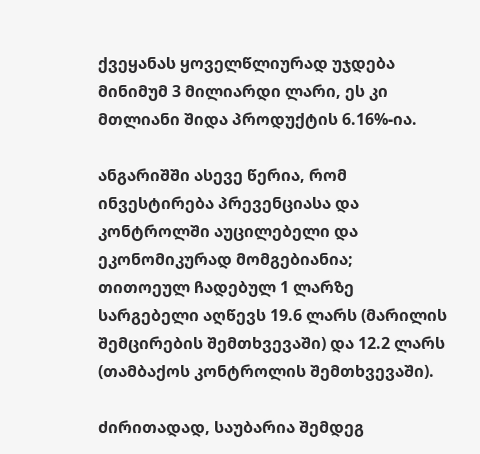ქვეყანას ყოველწლიურად უჯდება მინიმუმ 3 მილიარდი ლარი, ეს კი მთლიანი შიდა პროდუქტის 6.16%-ია.

ანგარიშში ასევე წერია, რომ ინვესტირება პრევენციასა და კონტროლში აუცილებელი და ეკონომიკურად მომგებიანია; თითოეულ ჩადებულ 1 ლარზე სარგებელი აღწევს 19.6 ლარს (მარილის შემცირების შემთხვევაში) და 12.2 ლარს (თამბაქოს კონტროლის შემთხვევაში).

ძირითადად, საუბარია შემდეგ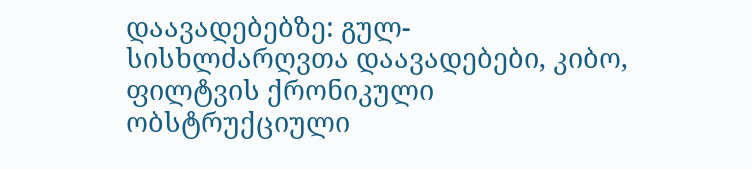დაავადებებზე: გულ-სისხლძარღვთა დაავადებები, კიბო, ფილტვის ქრონიკული ობსტრუქციული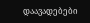დაავადებები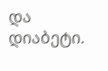და დიაბეტი.